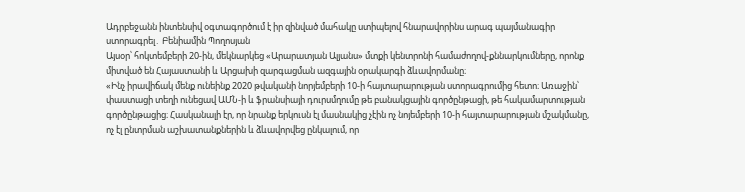Ադրբեջանն ինտենսիվ օգտագործում է իր զինված մահակը ստիպելով հնարավորինս արագ պայմանագիր ստորագրել․ Բենիամին Պողոսյան
Այսօր՝ հոկտեմբերի 20-ին, մեկնարկեց «Արարատյան Ալյանս» մտքի կենտրոնի համաժողով-քննարկումները, որոնք միտված են Հայաստանի և Արցախի զարգացման ազգային օրակարգի ձևավորմանը։
«Ինչ իրավիճակ մենք ունեինք 2020 թվականի նորյեմբերի 10-ի հայտարարության ստորագրումից հետո։ Առաջին՝ փաստացի տեղի ունեցավ ԱՄՆ-ի և ֆրանսիայի դուրսմղումը թե բանակցային գործընթացի, թե հակամարտության գործընթացից։ Հասկանալի էր, որ նրանք երկուսն էլ մասնակից չէին ոչ նոյեմբերի 10-ի հայտարարության մշակմանը, ոչ էլ ընտրման աշխատանքներին և ձևավորվեց ընկալում, որ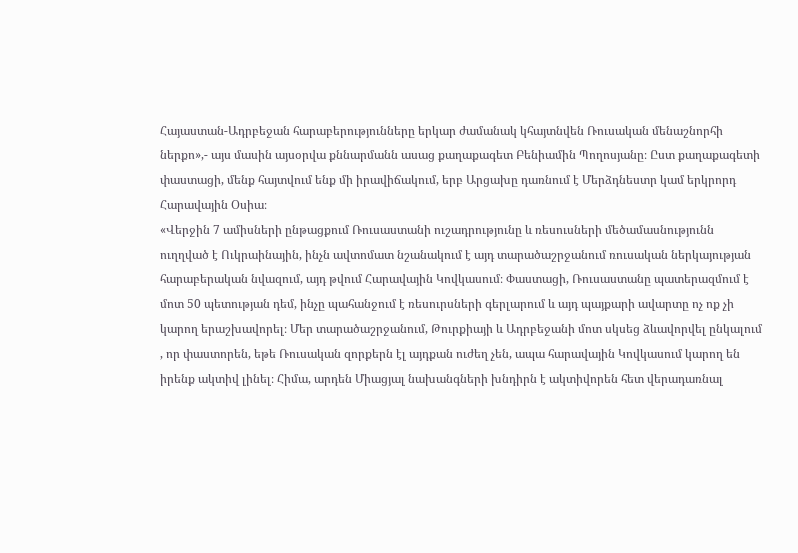Հայաստան-Ադրբեջան հարաբերությունները երկար ժամանակ կհայտնվեն Ռուսական մենաշնորհի ներքո»,- այս մասին այսօրվա քննարմանն ասաց քաղաքագետ Բենիամին Պողոսյանը։ Ըստ քաղաքագետի փաստացի, մենք հայտվում ենք մի իրավիճակում, երբ Արցախը դառնում է Մերձդնեստր կամ երկրորդ Հարավային Օսիա։
«Վերջին 7 ամիսների ընթացքում Ռուսաստանի ուշադրությունը և ռեսուսների մեծամասնությունն ուղղված է Ուկրաինային, ինչն ավտոմատ նշանակում է այդ տարածաշրջանում ռուսական ներկայության հարաբերական նվազում, այդ թվում Հարավային Կովկասում։ Փաստացի, Ռուսաստանը պատերազմում է մոտ 50 պետության դեմ, ինչը պահանջում է ռեսուրսների գերլարում և այդ պայքարի ավարտը ոչ ոք չի կարող երաշխավորել։ Մեր տարածաշրջանում, Թուրքիայի և Ադրբեջանի մոտ սկսեց ձևավորվել ընկալում , որ փաստորեն, եթե Ռուսական զորքերն էլ այդքան ուժեղ չեն, ապա հարավային Կովկասում կարող են իրենք ակտիվ լինել։ Հիմա, արդեն Միացյալ նախանգների խնդիրն է ակտիվորեն հետ վերադառնալ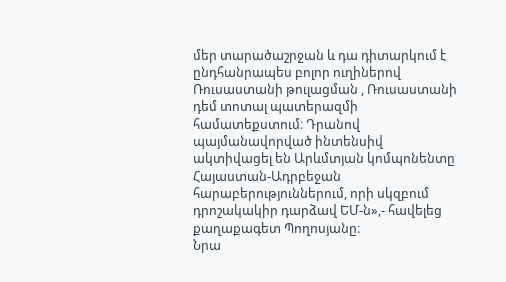մեր տարածաշրջան և դա դիտարկում է ընդհանրապես բոլոր ուղիներով Ռուսաստանի թուլացման , Ռուսաստանի դեմ տոտալ պատերազմի համատեքստում։ Դրանով պայմանավորված ինտենսիվ ակտիվացել են Արևմտյան կոմպոնենտը Հայաստան-Ադրբեջան հարաբերություններում, որի սկզբում դրոշակակիր դարձավ ԵՄ-ն»,- հավելեց քաղաքագետ Պողոսյանը։
Նրա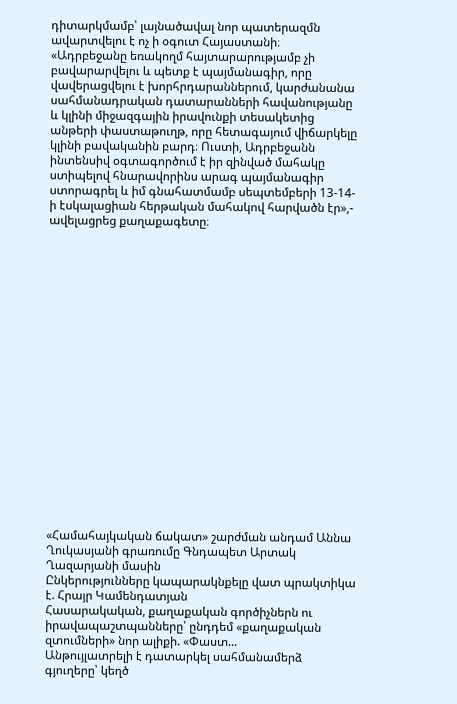դիտարկմամբ՝ լայնածավալ նոր պատերազմն ավարտվելու է ոչ ի օգուտ Հայաստանի։
«Ադրբեջանը եռակողմ հայտարարությամբ չի բավարարվելու և պետք է պայմանագիր, որը վավերացվելու է խորհրդարաններում, կարժանանա սահմանադրական դատարանների հավանությանը և կլինի միջազգային իրավունքի տեսակետից անթերի փաստաթուղթ, որը հետագայում վիճարկելը կլինի բավականին բարդ։ Ուստի, Ադրբեջանն ինտենսիվ օգտագործում է իր զինված մահակը ստիպելով հնարավորինս արագ պայմանագիր ստորագրել և իմ գնահատմամբ սեպտեմբերի 13-14-ի էսկալացիան հերթական մահակով հարվածն էր»,- ավելացրեց քաղաքագետը։




















«Համահայկական ճակատ» շարժման անդամ Աննա Ղուկասյանի գրառումը Գնդապետ Արտակ Ղազարյանի մասին
Ընկերությունները կապարակնքելը վատ պրակտիկա է. Հրայր Կամենդատյան
Հասարակական, քաղաքական գործիչներն ու իրավապաշտպանները՝ ընդդեմ «քաղաքական զտումների» նոր ալիքի. «Փաստ...
Անթույլատրելի է դատարկել սահմանամերձ գյուղերը՝ կեղծ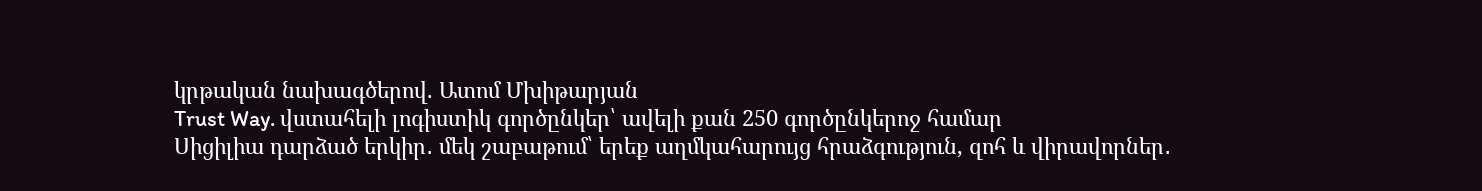կրթական նախագծերով. Ատոմ Մխիթարյան
Trust Way. վստահելի լոգիստիկ գործընկեր՝ ավելի քան 250 գործընկերոջ համար
Սիցիլիա դարձած երկիր․ մեկ շաբաթում՝ երեք աղմկահարույց հրաձգություն, զոհ և վիրավորներ․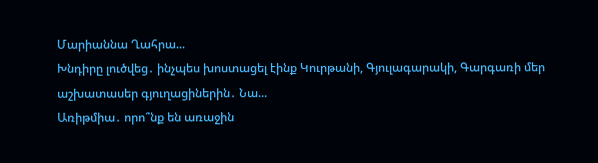Մարիաննա Ղահրա...
Խնդիրը լուծվեց․ ինչպես խոստացել էինք Կուրթանի, Գյուլագարակի, Գարգառի մեր աշխատասեր գյուղացիներին․ Նա...
Առիթմիա․ որո՞նք են առաջին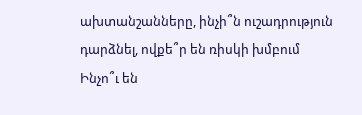ախտանշանները, ինչի՞ն ուշադրություն դարձնել, ովքե՞ր են ռիսկի խմբում
Ինչո՞ւ են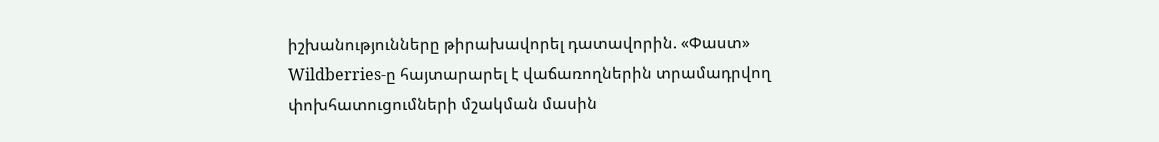իշխանությունները թիրախավորել դատավորին. «Փաստ»
Wildberries-ը հայտարարել է վաճառողներին տրամադրվող փոխհատուցումների մշակման մասին